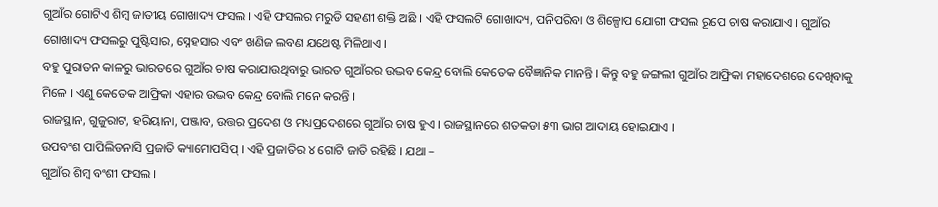ଗୁଆଁର ଗୋଟିଏ ଶିମ୍ବ ଜାତୀୟ ଗୋଖାଦ୍ୟ ଫସଲ । ଏହି ଫସଲର ମରୁଡି ସହଣୀ ଶକ୍ତି ଅଛି । ଏହି ଫସଲଟି ଗୋଖାଦ୍ୟ, ପନିପରିବା ଓ ଶିଳ୍ପୋପ ଯୋଗୀ ଫସଲ ରୂପେ ଚାଷ କରାଯାଏ । ଗୁଆଁର ଗୋଖାଦ୍ୟ ଫସଲରୁ ପୁଷ୍ଟିସାର, ସ୍ନେହସାର ଏବଂ ଖଣିଜ ଲବଣ ଯଥେଷ୍ଟ ମିଳିଥାଏ ।
ବହୁ ପୁରାତନ କାଳରୁ ଭାରତରେ ଗୁଆଁର ଚାଷ କରାଯାଉଥିବାରୁ ଭାରତ ଗୁଆଁରର ଉଦ୍ଭବ କେନ୍ଦ୍ର ବୋଲି କେତେକ ବୈଜ୍ଞାନିକ ମାନନ୍ତି । କିନ୍ତୁ ବହୁ ଜଙ୍ଗଲୀ ଗୁଆଁର ଆଫ୍ରିକା ମହାଦେଶରେ ଦେଖିବାକୁ ମିଳେ । ଏଣୁ କେତେକ ଆଫ୍ରିକା ଏହାର ଉଦ୍ଭବ କେନ୍ଦ୍ର ବୋଲି ମନେ କରନ୍ତି ।
ରାଜସ୍ଥାନ, ଗୁଜୁରାଟ, ହରିୟାନା, ପଞ୍ଜାବ, ଉତ୍ତର ପ୍ରଦେଶ ଓ ମଧ୍ୟପ୍ରଦେଶରେ ଗୁଆଁର ଚାଷ ହୁଏ । ରାଜସ୍ଥାନରେ ଶତକଡା ୫୩ ଭାଗ ଆଦାୟ ହୋଇଯାଏ ।
ଉପବଂଶ ପାପିଲିଡନାସି ପ୍ରଜାତି କ୍ୟାମୋପସିପ୍ । ଏହି ପ୍ରଜାତିର ୪ ଗୋଟି ଜାତି ରହିଛି । ଯଥା –
ଗୁଆଁର ଶିମ୍ବ ବଂଶୀ ଫସଲ ।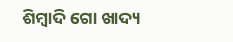ଶିମ୍ବାଦି ଗୋ ଖାଦ୍ୟ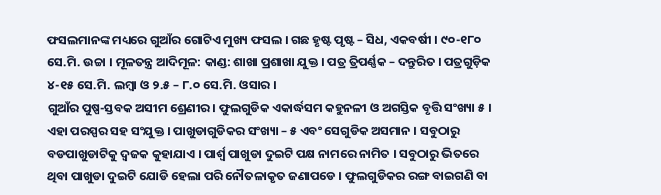ଫସଲମାନଙ୍କ ମଧ୍ୟରେ ଗୁଆଁର ଗୋଟିଏ ମୁଖ୍ୟ ଫସଲ । ଗଛ ହୃଷ୍ଟ ପୃଷ୍ଟ – ସିଧ, ଏକବର୍ଷୀ । ୯୦-୧୮୦ ସେ.ମି. ଉଚ୍ଚା । ମୂଳତନ୍ତ୍ର ଆଦିମୂଳ: କାଣ୍ଡ: ଶାଖା ପ୍ରଶାଖା ଯୁକ୍ତ । ପତ୍ର ତ୍ରିପର୍ଣ୍ଣକ – ଦନ୍ତୁରିତ । ପତ୍ରଗୁଡ଼ିକ ୪-୧୫ ସେ.ମି. ଲମ୍ବା ଓ ୨.୫ – ୮.୦ ସେ.ମି. ଓସାର ।
ଗୁଆଁର ପୁଷ୍ପ-ସ୍ତବକ ଅସୀମ ଶ୍ରେଣୀର । ଫୁଲଗୁଡିକ ଏକାର୍ଦ୍ଧସମ କହୁନଳୀ ଓ ଅଗସ୍ତିକ ବୃତ୍ତି ସଂଖ୍ୟା ୫ । ଏହା ପରସ୍ପର ସହ ସଂଯୁକ୍ତ । ପାଖୁଡାଗୁଡିକର ସଂଖ୍ୟା – ୫ ଏବଂ ସେଗୁଡିକ ଅସମାନ । ସବୁଠାରୁ ବଡପାଖୁଡାଟିକୁ ଦ୍ଵଜକ କୁହାଯାଏ । ପାର୍ଶ୍ଵ ପାଖୁଡା ଦୁଇଟି ପକ୍ଷ ନାମରେ ନାମିତ । ସବୁଠାରୁ ଭିତରେ ଥିବା ପାଖୁଡା ଦୁଇଟି ଯୋଡି ହେଲା ପରି ନୌତଳାକୃତ ଜଣାପଡେ । ଫୁଲଗୁଡିକର ରଙ୍ଗ ବାଇଗଣି ବା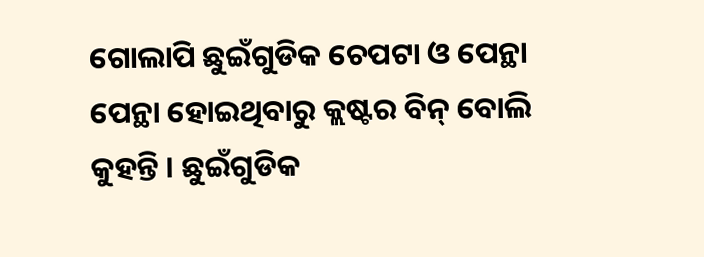ଗୋଲାପି ଛୁଇଁଗୁଡିକ ଚେପଟା ଓ ପେନ୍ଥା ପେନ୍ଥା ହୋଇଥିବାରୁ କ୍ଲଷ୍ଟର ବିନ୍ ବୋଲି କୁହନ୍ତି । ଛୁଇଁଗୁଡିକ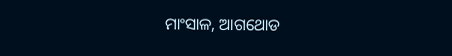ମାଂସାଳ, ଆଗଥୋଡ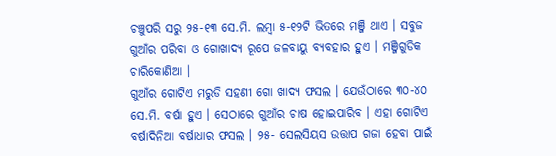ଚଞ୍ଚୁପରି ସରୁ ୨୫-୧୩ ସେ.ମି. ଲମ୍ବା ୫-୧୨ଟି ଭିତରେ ମଞ୍ଜି ଥାଏ । ସବୁଜ ଗୁଆଁର ପରିବା ଓ ଗୋଖାଦ୍ୟ ରୂପେ ଜଳବାୟୁ ବ୍ୟବହାର ହୁଏ । ମଞ୍ଜିଗୁଡିକ ଚାରିକୋଣିଆ ।
ଗୁଆଁର ଗୋଟିଏ ମରୁଡି ସହଣୀ ଗୋ ଖାଦ୍ୟ ଫସଲ । ଯେଉଁଠାରେ ୩୦-୪୦ ସେ.ମି. ବର୍ଷା ହୁଏ । ସେଠାରେ ଗୁଆଁର ଚାଷ ହୋଇପାରିବ । ଏହା ଗୋଟିଏ ବର୍ଷାଦିନିଆ ବର୍ଷାଧାର ଫସଲ । ୨୫- ସେଲସିୟସ ଉତ୍ତାପ ଗଜା ହେବା ପାଇଁ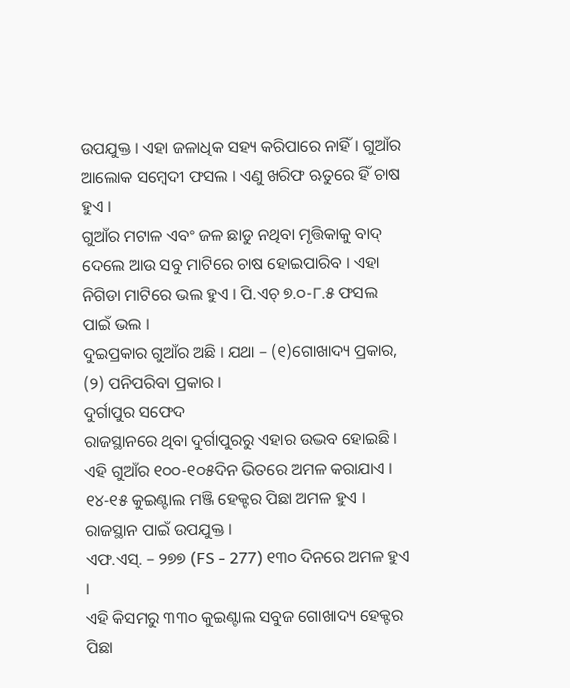ଉପଯୁକ୍ତ । ଏହା ଜଳାଧିକ ସହ୍ୟ କରିପାରେ ନାହିଁ । ଗୁଆଁର ଆଲୋକ ସମ୍ବେଦୀ ଫସଲ । ଏଣୁ ଖରିଫ ଋତୁରେ ହିଁ ଚାଷ ହୁଏ ।
ଗୁଆଁର ମଟାଳ ଏବଂ ଜଳ ଛାଡୁ ନଥିବା ମୃତ୍ତିକାକୁ ବାଦ୍ ଦେଲେ ଆଉ ସବୁ ମାଟିରେ ଚାଷ ହୋଇପାରିବ । ଏହା ନିଗିଡା ମାଟିରେ ଭଲ ହୁଏ । ପି.ଏଚ୍ ୭.୦-୮.୫ ଫସଲ ପାଇଁ ଭଲ ।
ଦୁଇପ୍ରକାର ଗୁଆଁର ଅଛି । ଯଥା – (୧)ଗୋଖାଦ୍ୟ ପ୍ରକାର, (୨) ପନିପରିବା ପ୍ରକାର ।
ଦୁର୍ଗାପୁର ସଫେଦ
ରାଜସ୍ଥାନରେ ଥିବା ଦୁର୍ଗାପୁରରୁ ଏହାର ଉଦ୍ଭବ ହୋଇଛି । ଏହି ଗୁଆଁର ୧୦୦-୧୦୫ଦିନ ଭିତରେ ଅମଳ କରାଯାଏ । ୧୪-୧୫ କୁଇଣ୍ଟାଲ ମଞ୍ଜି ହେକ୍ଟର ପିଛା ଅମଳ ହୁଏ । ରାଜସ୍ଥାନ ପାଇଁ ଉପଯୁକ୍ତ ।
ଏଫ.ଏସ୍. – ୨୭୭ (FS - 277) ୧୩୦ ଦିନରେ ଅମଳ ହୁଏ ।
ଏହି କିସମରୁ ୩୩୦ କୁଇଣ୍ଟାଲ ସବୁଜ ଗୋଖାଦ୍ୟ ହେକ୍ଟର ପିଛା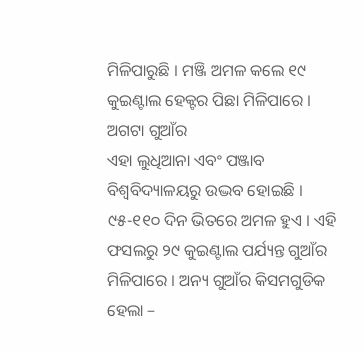ମିଳିପାରୁଛି । ମଞ୍ଜି ଅମଳ କଲେ ୧୯ କୁଇଣ୍ଟାଲ ହେକ୍ଟର ପିଛା ମିଳିପାରେ ।
ଅଗଟା ଗୁଆଁର
ଏହା ଲୁଧିଆନା ଏବଂ ପଞ୍ଜାବ ବିଶ୍ଵବିଦ୍ୟାଳୟରୁ ଉଦ୍ଭବ ହୋଇଛି । ୯୫-୧୧୦ ଦିନ ଭିତରେ ଅମଳ ହୁଏ । ଏହି ଫସଲରୁ ୨୯ କୁଇଣ୍ଟାଲ ପର୍ଯ୍ୟନ୍ତ ଗୁଆଁର ମିଳିପାରେ । ଅନ୍ୟ ଗୁଆଁର କିସମଗୁଡିକ ହେଲା –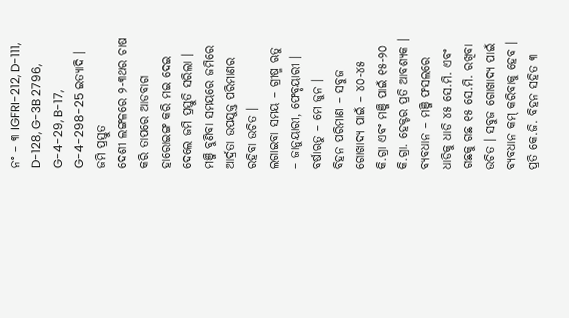ନଂ – ୩ IGFRI-212, D-111, D-128, G-3B 2796, G-4-29, B-17, G-4-298-25 ଇତ୍ୟାଦି ।
ଜମି ପ୍ରସ୍ତୁତ
ଦେଶୀ ଲଙ୍ଗଳରେ ୨-୩ଥର ଚାଷ କରି ତାପରେ ଆଡବାଗ ହାରୋଇଙ୍ଗ କରି ମଇ ଦେଇ ଦେଲେ ଜମି ପ୍ରସ୍ତୁତି ସରିଲା । ମଞ୍ଜି ବୁଣିବା ସମୟରେ ଜମିରେ ଆର୍ଦ୍ରତା ଉପଯୁକ୍ତ ପରିମାଣର ରହିବା ଉଚିତ ।
ଲଗାଇବା ସମୟ – ଗ୍ରୀଷ୍ମ ଋତୁ – ଜାନୁୟାରୀ, ଫେବୃୟାରୀ । ବର୍ଷାଋତୁ – ମେ ଜୁନ ।
ବିହନ ପରିମାଣ – ସବୁଜ ଗୋଖାଦ୍ୟ ପାଇଁ – ୪୦-୪୫ କି.ଗ୍ରା ଏବଂ ମଞ୍ଜି ପାଇଁ ୧୫-୨୦ କି.ଗ୍ରା. ହେକ୍ଟର ପ୍ରତି ଆବଶ୍ୟକ ।
ବ୍ୟବଧାନ – ମଞ୍ଜି ଫସଲରେ ଧାଡିକୁ ଧାଡି ୪୫ ସେ.ମି. ଏବଂ ଗଛକୁ ଗଛ ୧୫ ସେ.ମି. ରଖିବା ଉଚିତ । ସବୁଜ ଗୋଖାଦ୍ୟ ପାଇଁ ବ୍ୟବଧାନ କମ୍ କରିବାକୁ ହେବ ।
ପ୍ରତି କେ.ଜି. ବିହନ ସହିତ ୩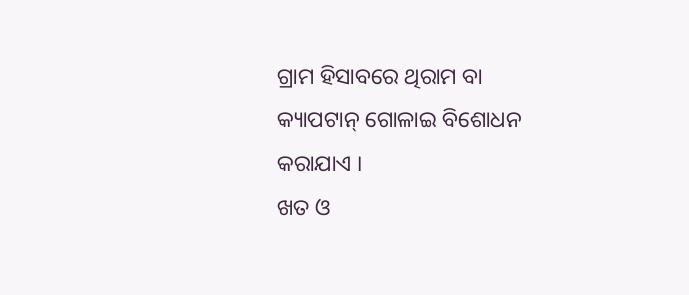ଗ୍ରାମ ହିସାବରେ ଥିରାମ ବା କ୍ୟାପଟାନ୍ ଗୋଳାଇ ବିଶୋଧନ କରାଯାଏ ।
ଖତ ଓ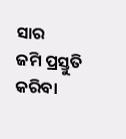ସାର
ଜମି ପ୍ରସ୍ତୁତି କରିବା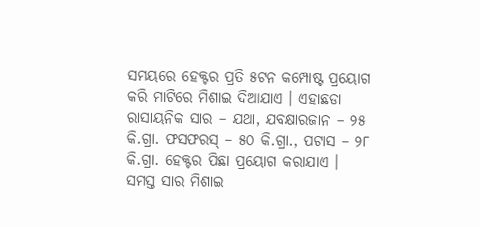ସମୟରେ ହେକ୍ଟର ପ୍ରତି ୫ଟନ କମ୍ପୋଷ୍ଟ ପ୍ରୟୋଗ କରି ମାଟିରେ ମିଶାଇ ଦିଆଯାଏ । ଏହାଛଡା ରାସାୟନିକ ସାର – ଯଥା, ଯବକ୍ଷାରଜାନ – ୨୫ କି.ଗ୍ରା. ଫସଫରସ୍ – ୫୦ କି.ଗ୍ରା., ପଟାସ – ୨୮ କି.ଗ୍ରା. ହେକ୍ଟର ପିଛା ପ୍ରୟୋଗ କରାଯାଏ ।
ସମସ୍ତ ସାର ମିଶାଇ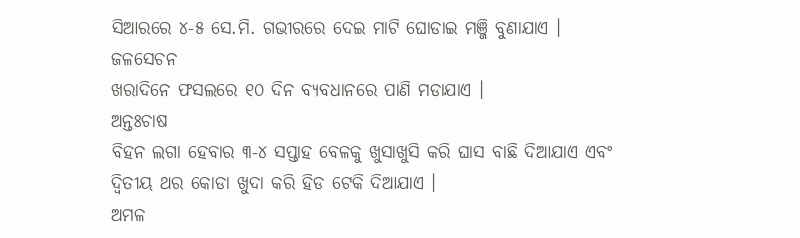ସିଆରରେ ୪-୫ ସେ.ମି. ଗଭୀରରେ ଦେଇ ମାଟି ଘୋଡାଇ ମଞ୍ଜି ବୁଣାଯାଏ ।
ଜଳସେଚନ
ଖରାଦିନେ ଫସଲରେ ୧୦ ଦିନ ବ୍ୟବଧାନରେ ପାଣି ମଡାଯାଏ ।
ଅନ୍ତଃଚାଷ
ବିହନ ଲଗା ହେବାର ୩-୪ ସପ୍ତାହ ବେଳକୁ ଖୁସାଖୁସି କରି ଘାସ ବାଛି ଦିଆଯାଏ ଏବଂ ଦ୍ଵିତୀୟ ଥର କୋଡା ଖୁଦା କରି ହିଡ ଟେକି ଦିଆଯାଏ ।
ଅମଳ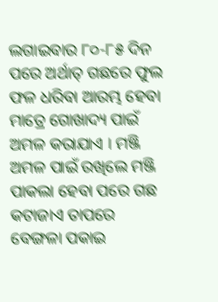ଲଗାଇବାର ୮୦-୮୫ ଦିନ ପରେ ଅର୍ଥାତ୍ ଗଛରେ ଫୁଲ ଫଳ ଧରିବା ଆରମ୍ଭ ହେବା ମାତ୍ରେ ଗୋଖାଦ୍ୟ ପାଇଁ ଅମଳ କରାଯାଏ । ମଞ୍ଜି ଅମଳ ପାଇଁ ରଖିଲେ ମଞ୍ଜି ପାକଲା ହେବା ପରେ ଗଛ କଟାଜାଏ ତାପରେ ବେଙ୍ଗଳା ପକାଇ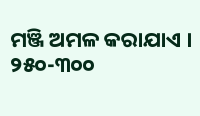ମଞ୍ଜି ଅମଳ କରାଯାଏ ।
୨୫୦-୩୦୦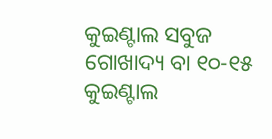କୁଇଣ୍ଟାଲ ସବୁଜ ଗୋଖାଦ୍ୟ ବା ୧୦-୧୫ କୁଇଣ୍ଟାଲ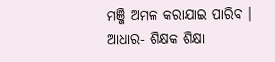ମଞ୍ଜି ଅମଳ କରାଯାଇ ପାରିବ ।
ଆଧାର- ଶିକ୍ଷକ ଶିକ୍ଷା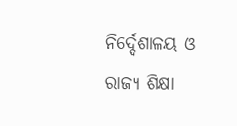ନିର୍ଦ୍ଦେଶାଳୟ ଓ ରାଜ୍ୟ ଶିକ୍ଷା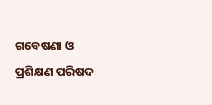ଗବେଷଣା ଓ ପ୍ରଶିକ୍ଷଣ ପରିଷଦ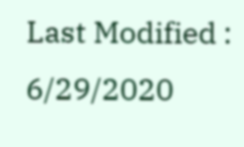Last Modified : 6/29/2020